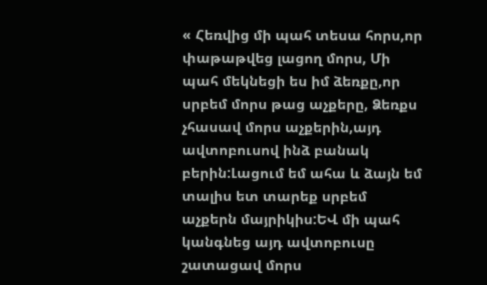« Հեռվից մի պահ տեսա հորս,որ փաթաթվեց լացող մորս, Մի պահ մեկնեցի ես իմ ձեռքը,որ սրբեմ մորս թաց աչքերը, Ձեռքս չհասավ մորս աչքերին,այդ ավտոբուսով ինձ բանակ բերին:Լացում եմ ահա և ձայն եմ տալիս ետ տարեք սրբեմ աչքերն մայրիկիս:ԵՎ մի պահ կանգնեց այդ ավտոբուսը շատացավ մորս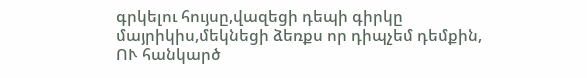գրկելու հույսը,վազեցի դեպի գիրկը մայրիկիս,մեկնեցի ձեռքս որ դիպչեմ դեմքին, ՈՒ հանկարծ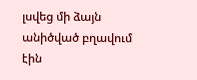լսվեց մի ձայն անիծված բղավում էին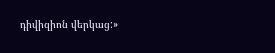դիվիզիոն վերկաց:»